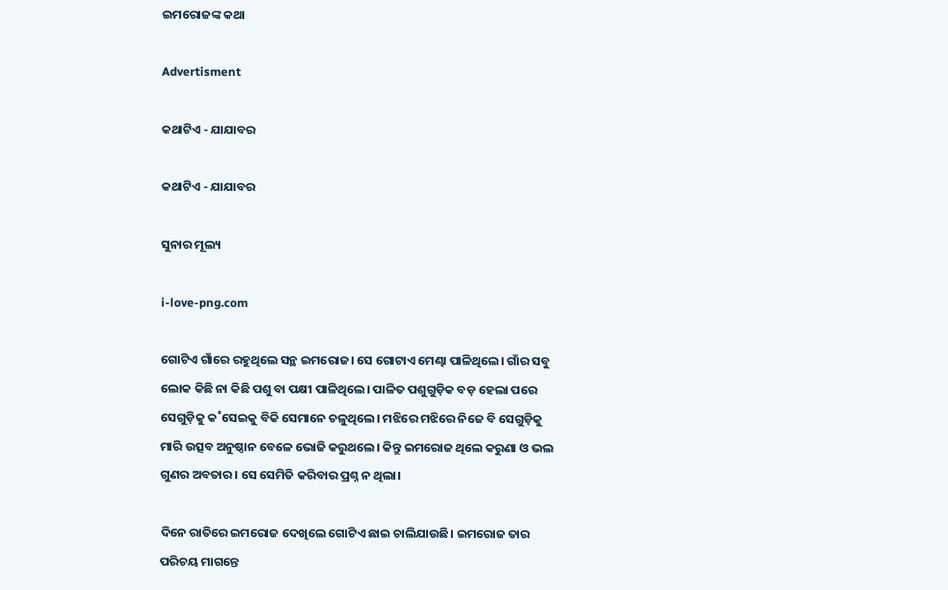ଇମରୋଜଙ୍କ କଥା

Advertisment

କଥାଟିଏ - ଯାଯାବର

କଥାଟିଏ - ଯାଯାବର

ସୁନାର ମୂଲ୍ୟ

i-love-png.com

ଗୋଟିଏ ଗାଁରେ ରହୁଥିଲେ ସନ୍ଥ ଇମରୋଜ। ସେ ଗୋଟାଏ ମେଣ୍ଢା ପାଳିଥିଲେ। ଗାଁର ସବୁ ଲୋକ କିଛି ନା କିଛି ପଶୁ ବା ପକ୍ଷୀ ପାଳିଥିଲେ। ପାଳିତ ପଶୁଗୁଡ଼ିକ ବଡ଼ ହେଲା ପରେ ସେଗୁଡ଼ିକୁ କ˚ସେଇକୁ ବିକି ସେମାନେ ଚଳୁଥିଲେ। ମଝିରେ ମଝିରେ ନିଜେ ବି ସେଗୁଡ଼ିକୁ ମାରି ଉତ୍ସବ ଅନୁଷ୍ଠାନ ବେଳେ ଭୋଜି କରୁଥଲେ। କିନ୍ତୁ ଇମରୋଜ ଥିଲେ କରୁଣା ଓ ଭଲ ଗୁଣର ଅବତାର। ସେ ସେମିତି କରିବାର ପ୍ରଶ୍ନ ନ ଥିଲା।

ଦିନେ ରାତିରେ ଇମରୋଜ ଦେଖିଲେ ଗୋଟିଏ ଛାଇ ଚାଲିଯାଉଛି। ଇମରୋଜ ତାର ପରିଚୟ ମାଗନ୍ତେ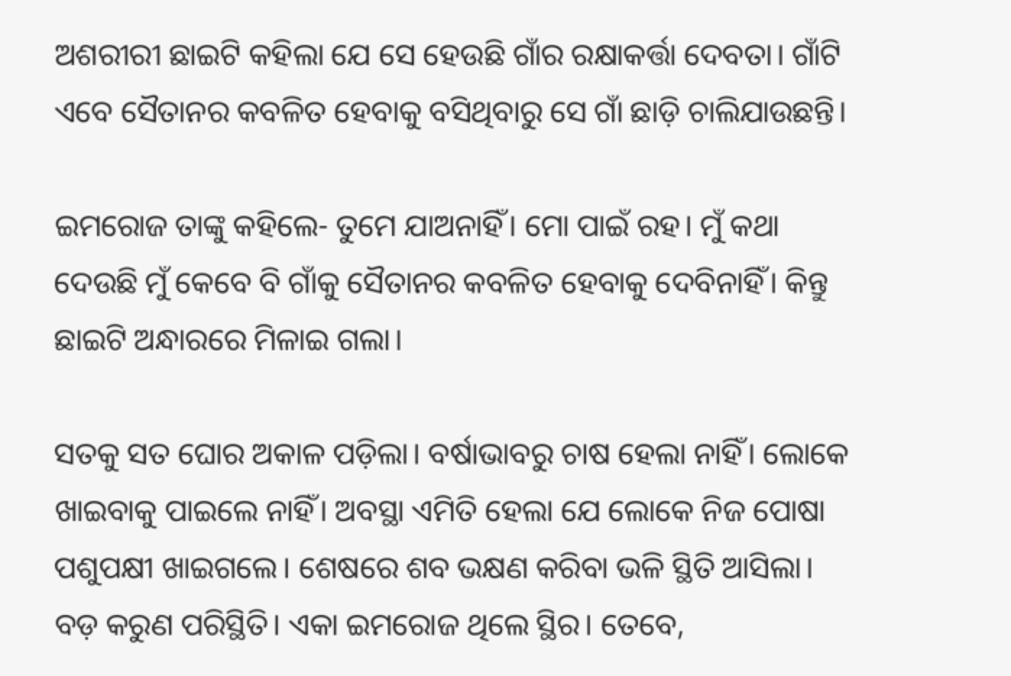ଅଶରୀରୀ ଛାଇଟି କହିଲା ଯେ ସେ ହେଉଛି ଗାଁର ରକ୍ଷାକର୍ତ୍ତା ଦେବତା। ଗାଁଟି ଏବେ ସୈତାନର କବଳିତ ହେବାକୁ ବସିଥିବାରୁ ସେ ଗାଁ ଛାଡ଼ି ଚାଲିଯାଉଛନ୍ତି।

ଇମରୋଜ ତାଙ୍କୁ କହିଲେ- ତୁମେ ଯାଅନାହିଁ। ମୋ ପାଇଁ ରହ। ମୁଁ କଥା ଦେଉଛି ମୁଁ କେବେ ବି ଗାଁକୁ ସୈତାନର କବଳିତ ହେବାକୁ ଦେବିନାହିଁ। କିନ୍ତୁ ଛାଇଟି ଅନ୍ଧାରରେ ମିଳାଇ ଗଲା।

ସତକୁ ସତ ଘୋର ଅକାଳ ପଡ଼ିଲା। ବର୍ଷାଭାବରୁ ଚାଷ ହେଲା ନାହିଁ। ଲୋକେ ଖାଇବାକୁ ପାଇଲେ ନାହିଁ। ଅବସ୍ଥା ଏମିତି ହେଲା ଯେ ଲୋକେ ନିଜ ପୋଷା ପଶୁପକ୍ଷୀ ଖାଇଗଲେ। ଶେଷରେ ଶବ ଭକ୍ଷଣ କରିବା ଭଳି ସ୍ଥିତି ଆସିଲା। ବଡ଼ କରୁଣ ପରିସ୍ଥିତି। ଏକା ଇମରୋଜ ଥିଲେ ସ୍ଥିର। ତେବେ,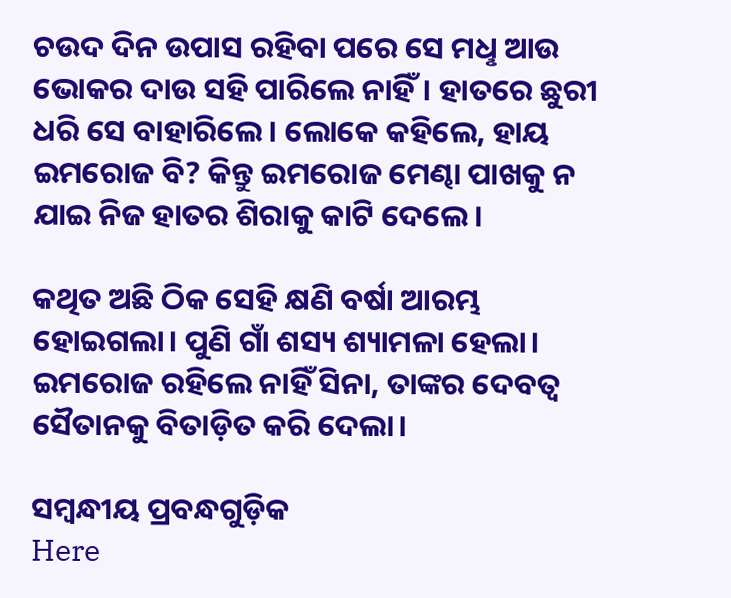ଚଉଦ ଦିନ ଉପାସ ରହିବା ପରେ ସେ ମଧୢ ଆଉ ଭୋକର ଦାଉ ସହି ପାରିଲେ ନାହିଁ। ହାତରେ ଛୁରୀ ଧରି ସେ ବାହାରିଲେ। ଲୋକେ କହିଲେ, ହାୟ ଇମରୋଜ ବି? କିନ୍ତୁ ଇମରୋଜ ମେଣ୍ଢା ପାଖକୁ ନ ଯାଇ ନିଜ ହାତର ଶିରାକୁ କାଟି ଦେଲେ।

କଥିତ ଅଛି ଠିକ ସେହି କ୍ଷଣି ବର୍ଷା ଆରମ୍ଭ ହୋଇଗଲା। ପୁଣି ଗାଁ ଶସ୍ୟ ଶ୍ୟାମଳା ହେଲା। ଇମରୋଜ ରହିଲେ ନାହିଁ ସିନା, ତାଙ୍କର ଦେବତ୍ବ ସୈତାନକୁ ବିତାଡ଼ିତ କରି ଦେଲା।

ସମ୍ବନ୍ଧୀୟ ପ୍ରବନ୍ଧଗୁଡ଼ିକ
Here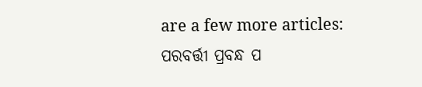are a few more articles:
ପରବର୍ତ୍ତୀ ପ୍ରବନ୍ଧ ପ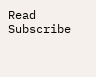Read
Subscribe